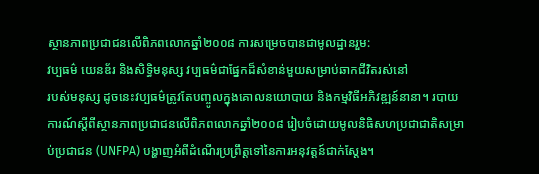ស្ថានភាពប្រជាជនលើពិភពលោកឆ្នាំ២០០៨ ការសម្រេចបានជាមូលដ្ឋានរួម:
វប្បធម៌ យេនឌ័រ និងសិទ្ធិមនុស្ស វប្បធម៌ជាផ្នែកដ៏សំខាន់មួយសម្រាប់ឆាកជីវិតរស់នៅ
របស់មនុស្ស ដូចនេះវប្បធម៌ត្រូវតែបញ្ចូលក្នុងគោលនយោបាយ និងកម្មវិធីអភិវឌ្ឍន៍នានា។ របាយការណ៍ស្ដីពីស្ថានភាពប្រជាជនលើពិភពលោកឆ្នាំ២០០៨ រៀបចំដោយមូលនិធិសហប្រជាជាតិសម្រាប់ប្រជាជន (UNFPA) បង្ហាញអំពីដំណើរប្រព្រឹត្តទៅនៃការអនុវត្តន៍ជាក់ស្ដែង។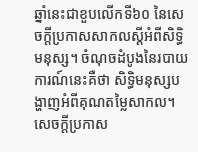ឆ្នាំនេះជាខួបលើកទី៦០ នៃសេចក្ដីប្រកាសសាកលស្ដីអំពីសិទ្ធិមនុស្ស។ ចំណុចដំបូងនៃរបាយការណ៍នេះគឺថា សិទ្ធិមនុស្សបង្ហាញអំពីគុណតម្លៃសាកល។ សេចក្ដីប្រកាស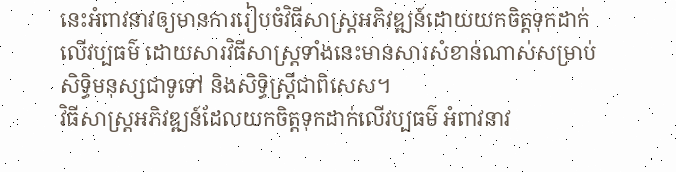នេះអំពាវនាវឲ្យមានការរៀបចំវិធីសាស្ត្រអភិវឌ្ឍន៍ដោយយកចិត្តទុកដាក់លើវប្បធម៌ ដោយសារវិធីសាស្ត្រទាំងនេះមានសារសំខាន់ណាស់សម្រាប់សិទ្ធិមនុស្សជាទូទៅ និងសិទ្ធិស្ត្រីជាពិសេស។
វិធីសាស្ត្រអភិវឌ្ឍន៍ដែលយកចិត្តទុកដាក់លើវប្បធម៌ អំពាវនាវ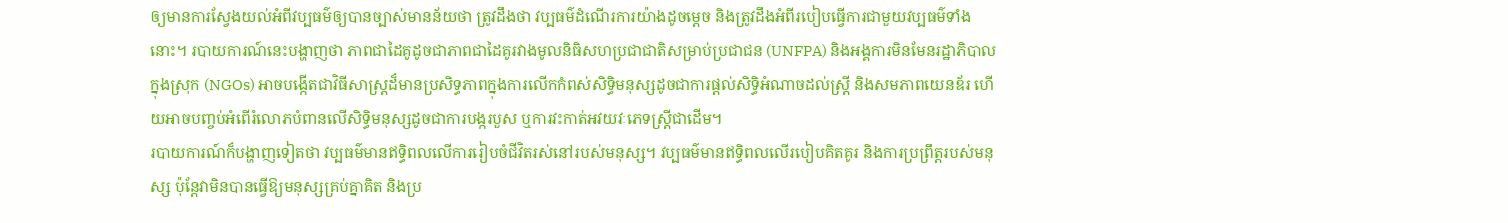ឲ្យមានការស្វែងយល់អំពីវប្បធម៌ឲ្យបានច្បាស់មានន័យថា ត្រូវដឹងថា វប្បធម៌ដំណើរការយ៉ាងដូចម្ដេច និងត្រូវដឹងអំពីរបៀបធ្វើការជាមួយវប្បធម៌ទាំងនោះ។ របាយការណ៍នេះបង្ហាញថា ភាពជាដៃគូដូចជាភាពជាដៃគូរវាងមូលនិធិសហប្រជាជាតិសម្រាប់ប្រជាជន (UNFPA) និងអង្គការមិនមែនរដ្ឋាភិបាលក្នុងស្រុក (NGOs) អាចបង្កើតជាវិធីសាស្ត្រដ៏មានប្រសិទ្ធភាពក្នុងការលើកកំពស់សិទ្ធិមនុស្សដូចជាការផ្ដល់សិទ្ធិអំណាចដល់ស្ត្រី និងសមភាពយេនឌ័រ ហើយអាចបញ្ចប់អំពើរំលោភបំពានលើសិទ្ធិមនុស្សដូចជាការបង្ករបួស ឬការវះកាត់អវយវៈភេទស្ត្រីជាដើម។
របាយការណ៍ក៏បង្ហាញទៀតថា វប្បធម៌មានឥទ្ធិពលលើការរៀបចំជីវិតរស់នៅរបស់មនុស្ស។ វប្បធម៌មានឥទ្ធិពលលើរបៀបគិតគូរ និងការប្រព្រឹត្តរបស់មនុស្ស ប៉ុន្តែវាមិនបានធ្វើឱ្យមនុស្សគ្រប់គ្នាគិត និងប្រ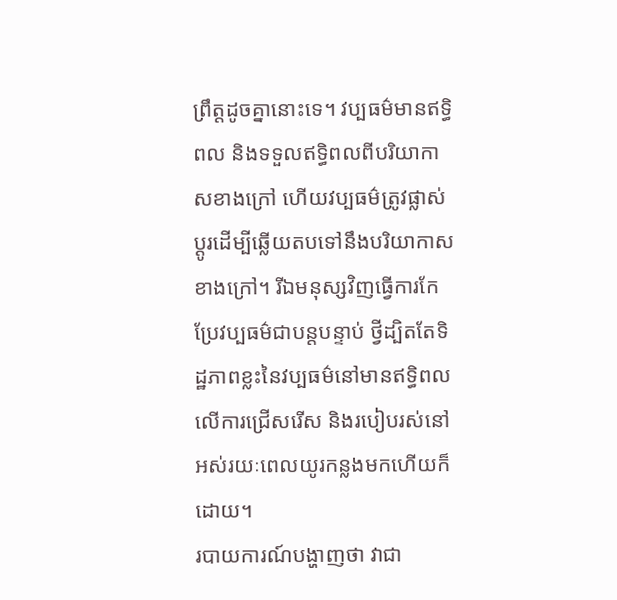ព្រឹត្តដូចគ្នានោះទេ។ វប្បធម៌មានឥទ្ធិពល និងទទួលឥទ្ធិពលពីបរិយាកាសខាងក្រៅ ហើយវប្បធម៌ត្រូវផ្លាស់ប្ដូរដើម្បីឆ្លើយតបទៅនឹងបរិយាកាសខាងក្រៅ។ រីឯមនុស្សវិញធ្វើការកែប្រែវប្បធម៌ជាបន្តបន្ទាប់ ថ្វីដ្បិតតែទិដ្ឋភាពខ្លះនៃវប្បធម៌នៅមានឥទ្ធិពលលើការជ្រើសរើស និងរបៀបរស់នៅអស់រយៈពេលយូរកន្លងមកហើយក៏ដោយ។
របាយការណ៍បង្ហាញថា វាជា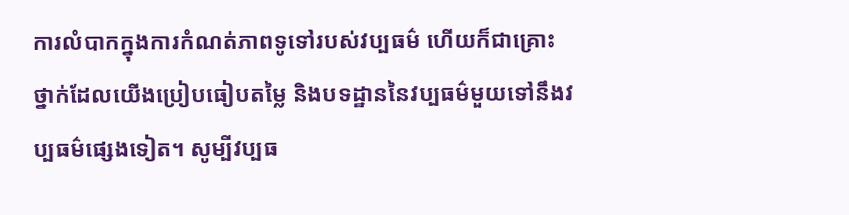ការលំបាកក្នុងការកំណត់ភាពទូទៅរបស់វប្បធម៌ ហើយក៏ជាគ្រោះថ្នាក់ដែលយើងប្រៀបធៀបតម្លៃ និងបទដ្ឋាននៃវប្បធម៌មួយទៅនឹងវប្បធម៌ផ្សេងទៀត។ សូម្បីវប្បធ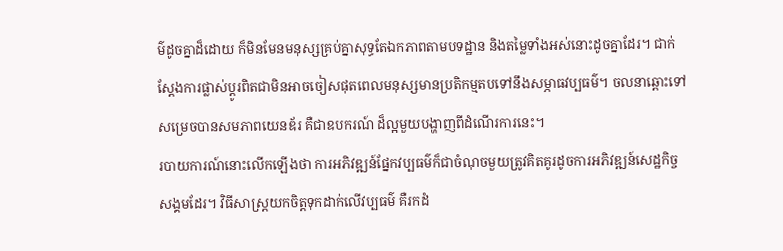ម៌ដូចគ្នាដ៏ដោយ ក៏មិនមែនមនុស្សគ្រប់គ្នាសុទ្ធតែឯកភាពតាមបទដ្ឋាន និងតម្លៃទាំងអស់នោះដូចគ្នាដែរ។ ជាក់ស្ដែងការផ្លាស់ប្ដូរពិតជាមិនអាចចៀសផុតពេលមនុស្សមានប្រតិកម្មតបទៅនឹងសម្ភាធវប្បធម៌។ ចលនាឆ្ពោះទៅសម្រេចបានសមភាពយេនឌ័រ គឺជាឧបករណ៍ ដ៏ល្អមួយបង្ហាញពីដំណើរការនេះ។
របាយការណ៍នោះលើកឡើងថា ការអភិវឌ្ឍន៍ផ្នែកវប្បធម៌ក៏ជាចំណុចមួយត្រូវគិតគូរដូចការអភិវឌ្ឍន៍សេដ្ឋកិច្ចសង្គមដែរ។ វិធីសាស្ត្រយកចិត្តទុកដាក់លើវប្បធម៌ គឺរកដំ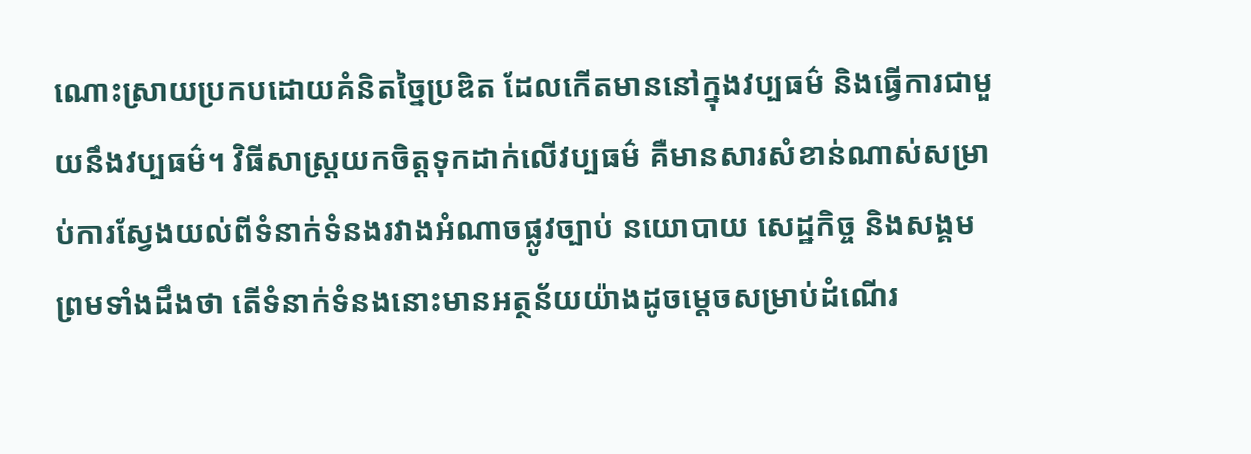ណោះស្រាយប្រកបដោយគំនិតច្នៃប្រឌិត ដែលកើតមាននៅក្នុងវប្បធម៌ និងធ្វើការជាមួយនឹងវប្បធម៌។ វិធីសាស្ត្រយកចិត្តទុកដាក់លើវប្បធម៌ គឺមានសារសំខាន់ណាស់សម្រាប់ការស្វែងយល់ពីទំនាក់ទំនងរវាងអំណាចផ្លូវច្បាប់ នយោបាយ សេដ្ឋកិច្ច និងសង្គម ព្រមទាំងដឹងថា តើទំនាក់ទំនងនោះមានអត្ថន័យយ៉ាងដូចម្ដេចសម្រាប់ដំណើរ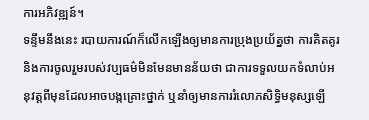ការអភិវឌ្ឍន៍។
ទន្ទឹមនឹងនេះ របាយការណ៍ក៏លើកឡើងឲ្យមានការប្រុងប្រយ័ត្នថា ការគិតគូរ និងការចូលរួមរបស់វប្បធម៌មិនមែនមានន័យថា ជាការទទួលយកទំលាប់អនុវត្តពីមុនដែលអាចបង្កគ្រោះថ្នាក់ ឬនាំឲ្យមានការរំលោភសិទ្ធិមនុស្សឡើ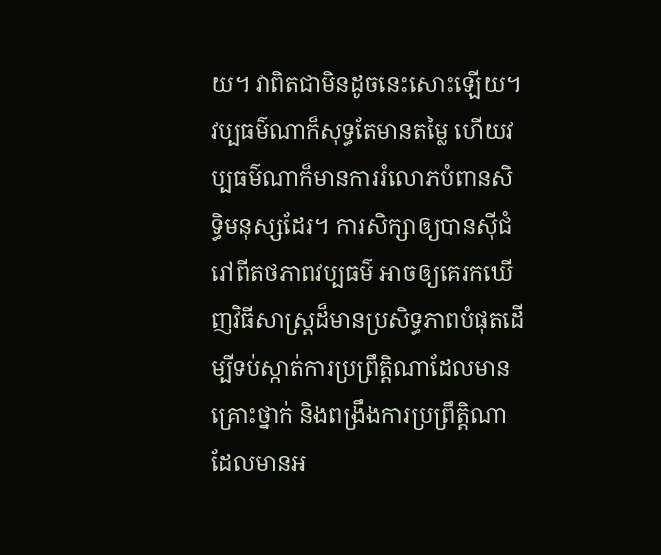យ។ វាពិតជាមិនដូចនេះសោះឡើយ។ វប្បធម៌ណាក៏សុទ្ធតែមានតម្លៃ ហើយវប្បធម៌ណាក៏មានការរំលោភបំពានសិទ្ធិមនុស្សដែរ។ ការសិក្សាឲ្យបានស៊ីជំរៅពីតថភាពវប្បធម៌ អាចឲ្យគេរកឃើញវិធីសាស្ត្រដ៏មានប្រសិទ្ធភាពបំផុតដើម្បីទប់ស្កាត់ការប្រព្រឹត្តិណាដែលមានគ្រោះថ្នាក់ និងពង្រឹងការប្រព្រឹត្តិណាដែលមានអ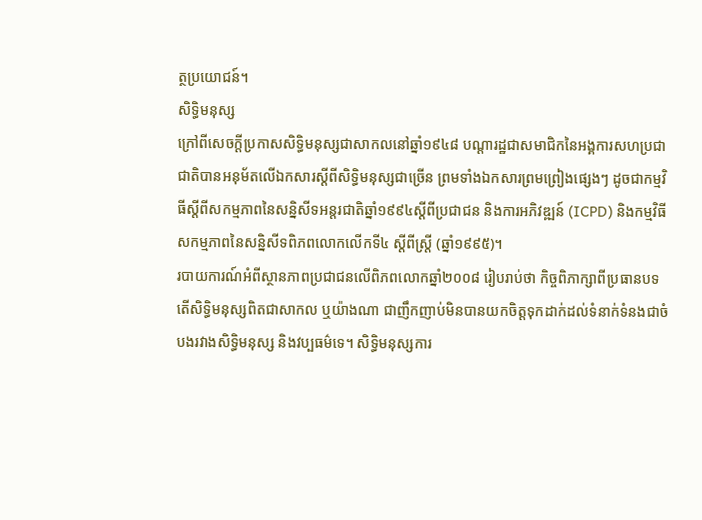ត្ថប្រយោជន៍។
សិទ្ធិមនុស្ស
ក្រៅពីសេចក្ដីប្រកាសសិទ្ធិមនុស្សជាសាកលនៅឆ្នាំ១៩៤៨ បណ្ដារដ្ឋជាសមាជិកនៃអង្គការសហប្រជាជាតិបានអនុម័តលើឯកសារស្ដីពីសិទ្ធិមនុស្សជាច្រើន ព្រមទាំងឯកសារព្រមព្រៀងផ្សេងៗ ដូចជាកម្មវិធីស្ដីពីសកម្មភាពនៃសន្និសីទអន្តរជាតិឆ្នាំ១៩៩៤ស្ដីពីប្រជាជន និងការអភិវឌ្ឍន៍ (ICPD) និងកម្មវិធីសកម្មភាពនៃសន្និសីទពិភពលោកលើកទី៤ ស្ដីពីស្ត្រី (ឆ្នាំ១៩៩៥)។
របាយការណ៍អំពីស្ថានភាពប្រជាជនលើពិភពលោកឆ្នាំ២០០៨ រៀបរាប់ថា កិច្ចពិភាក្សាពីប្រធានបទ តើសិទ្ធិមនុស្សពិតជាសាកល ឬយ៉ាងណា ជាញឹកញាប់មិនបានយកចិត្តទុកដាក់ដល់ទំនាក់ទំនងជាចំបងរវាងសិទ្ធិមនុស្ស និងវប្បធម៌ទេ។ សិទ្ធិមនុស្សការ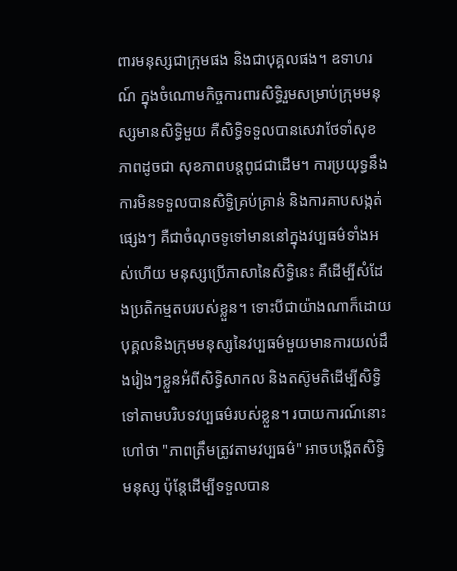ពារមនុស្សជាក្រុមផង និងជាបុគ្គលផង។ ឧទាហរណ៍ ក្នុងចំណោមកិច្ចការពារសិទ្ធិរួមសម្រាប់ក្រុមមនុស្សមានសិទ្ធិមួយ គឺសិទ្ធិទទួលបានសេវាថែទាំសុខភាពដូចជា សុខភាពបន្តពូជជាដើម។ ការប្រយុទ្ធនឹងការមិនទទួលបានសិទ្ធិគ្រប់គ្រាន់ និងការគាបសង្កត់ផ្សេងៗ គឺជាចំណុចទូទៅមាននៅក្នុងវប្បធម៌ទាំងអស់ហើយ មនុស្សប្រើភាសានៃសិទ្ធិនេះ គឺដើម្បីសំដែងប្រតិកម្មតបរបស់ខ្លួន។ ទោះបីជាយ៉ាងណាក៏ដោយ បុគ្គលនិងក្រុមមនុស្សនៃវប្បធម៌មួយមានការយល់ដឹងរៀងៗខ្លួនអំពីសិទ្ធិសាកល និងតស៊ូមតិដើម្បីសិទ្ធិទៅតាមបរិបទវប្បធម៌របស់ខ្លួន។ របាយការណ៍នោះហៅថា "ភាពត្រឹមត្រូវតាមវប្បធម៌" អាចបង្កើតសិទ្ធិមនុស្ស ប៉ុន្តែដើម្បីទទួលបាន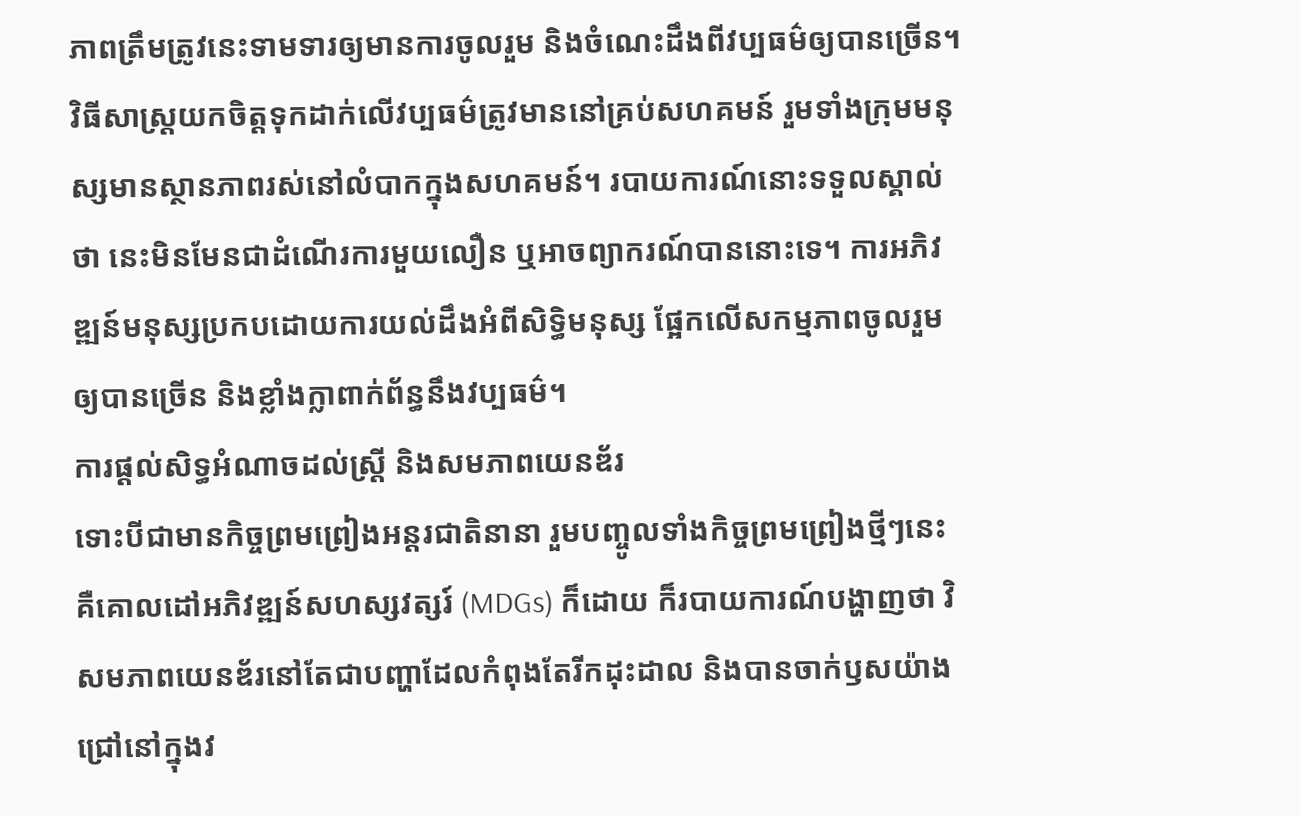ភាពត្រឹមត្រូវនេះទាមទារឲ្យមានការចូលរួម និងចំណេះដឹងពីវប្បធម៌ឲ្យបានច្រើន។
វិធីសាស្ត្រយកចិត្តទុកដាក់លើវប្បធម៌ត្រូវមាននៅគ្រប់សហគមន៍ រួមទាំងក្រុមមនុស្សមានស្ថានភាពរស់នៅលំបាកក្នុងសហគមន៍។ របាយការណ៍នោះទទួលស្គាល់ថា នេះមិនមែនជាដំណើរការមួយលឿន ឬអាចព្យាករណ៍បាននោះទេ។ ការអភិវឌ្ឍន៍មនុស្សប្រកបដោយការយល់ដឹងអំពីសិទ្ធិមនុស្ស ផ្អែកលើសកម្មភាពចូលរួមឲ្យបានច្រើន និងខ្លាំងក្លាពាក់ព័ន្ធនឹងវប្បធម៌។
ការផ្ដល់សិទ្ធអំណាចដល់ស្ត្រី និងសមភាពយេនឌ័រ
ទោះបីជាមានកិច្ចព្រមព្រៀងអន្តរជាតិនានា រួមបញ្ចូលទាំងកិច្ចព្រមព្រៀងថ្មីៗនេះ គឺគោលដៅអភិវឌ្ឍន៍សហស្សវត្សរ៍ (MDGs) ក៏ដោយ ក៏របាយការណ៍បង្ហាញថា វិសមភាពយេនឌ័រនៅតែជាបញ្ហាដែលកំពុងតែរីកដុះដាល និងបានចាក់ឫសយ៉ាងជ្រៅនៅក្នុងវ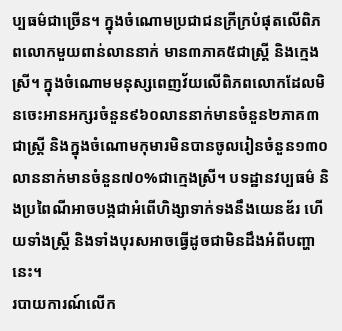ប្បធម៌ជាច្រើន។ ក្នុងចំណោមប្រជាជនក្រីក្របំផុតលើពិភពលោកមួយពាន់លាននាក់ មាន៣ភាគ៥ជាស្ត្រី និងក្មេងស្រី។ ក្នុងចំណោមមនុស្សពេញវ័យលើពិភពលោកដែលមិនចេះអានអក្សរចំនួន៩៦០លាននាក់មានចំនួន២ភាគ៣ជាស្ត្រី និងក្នុងចំណោមកុមារមិនបានចូលរៀនចំនួន១៣០លាននាក់មានចំនួន៧០%ជាក្មេងស្រី។ បទដ្ឋានវប្បធម៌ និងប្រពៃណីអាចបង្កជាអំពើហិង្សាទាក់ទងនឹងយេនឌ័រ ហើយទាំងស្ត្រី និងទាំងបុរសអាចធ្វើដូចជាមិនដឹងអំពីបញ្ហានេះ។
របាយការណ៍លើក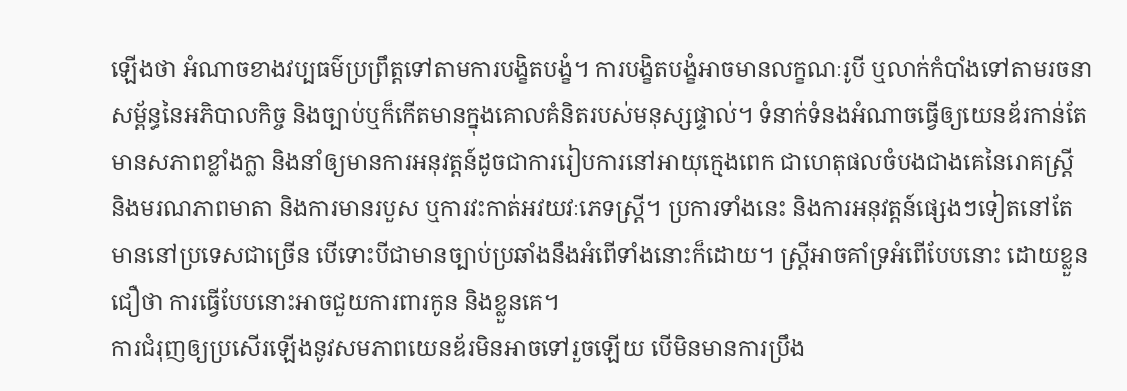ឡើងថា អំណាចខាងវប្បធម៌ប្រព្រឹត្តទៅតាមការបង្ខិតបង្ខំ។ ការបង្ខិតបង្ខំអាចមានលក្ខណៈរូបី ឬលាក់កំបាំងទៅតាមរចនាសម្ព័ន្ធនៃអភិបាលកិច្ច និងច្បាប់ឬក៏កើតមានក្នុងគោលគំនិតរបស់មនុស្សផ្ទាល់។ ទំនាក់ទំនងអំណាចធ្វើឲ្យយេនឌ័រកាន់តែមានសភាពខ្លាំងក្លា និងនាំឲ្យមានការអនុវត្តន៍ដូចជាការរៀបការនៅអាយុក្មេងពេក ជាហេតុផលចំបងជាងគេនៃរោគស្ត្រី និងមរណភាពមាតា និងការមានរបួស ឬការវះកាត់អវយវៈភេទស្ត្រី។ ប្រការទាំងនេះ និងការអនុវត្តន៍ផ្សេងៗទៀតនៅតែមាននៅប្រទេសជាច្រើន បើទោះបីជាមានច្បាប់ប្រឆាំងនឹងអំពើទាំងនោះក៏ដោយ។ ស្ត្រីអាចគាំទ្រអំពើបែបនោះ ដោយខ្លួនជឿថា ការធ្វើបែបនោះអាចជួយការពារកូន និងខ្លួនគេ។
ការជំរុញឲ្យប្រសើរឡើងនូវសមភាពយេនឌ័រមិនអាចទៅរួចឡើយ បើមិនមានការប្រឹង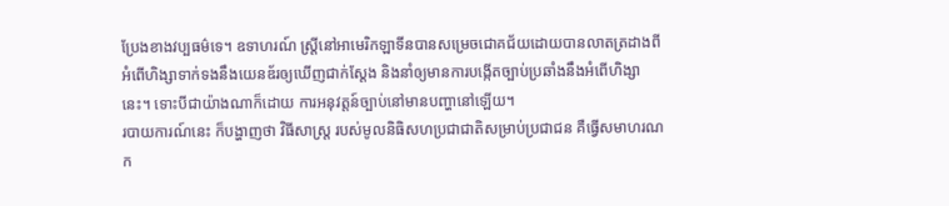ប្រែងខាងវប្បធម៌ទេ។ ឧទាហរណ៍ ស្ត្រីនៅអាមេរិកឡាទីនបានសម្រេចជោគជ័យដោយបានលាតត្រដាងពីអំពើហិង្សាទាក់ទងនឹងយេនឌ័រឲ្យឃើញជាក់ស្ដែង និងនាំឲ្យមានការបង្កើតច្បាប់ប្រឆាំងនឹងអំពើហិង្សានេះ។ ទោះបីជាយ៉ាងណាក៏ដោយ ការអនុវត្តន៍ច្បាប់នៅមានបញ្ហានៅឡើយ។
របាយការណ៍នេះ ក៏បង្ហាញថា វិធីសាស្ត្រ របស់មូលនិធិសហប្រជាជាតិសម្រាប់ប្រជាជន គឺធ្វើសមាហរណក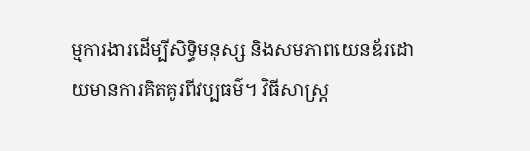ម្មការងារដើម្បីសិទ្ធិមនុស្ស និងសមភាពយេនឌ័រដោយមានការគិតគូរពីវប្បធម៌។ វិធីសាស្ត្រ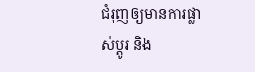ជំរុញឲ្យមានការផ្លាស់ប្ដូរ និង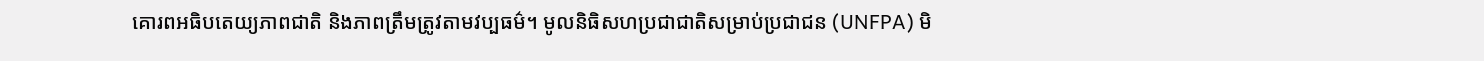គោរពអធិបតេយ្យភាពជាតិ និងភាពត្រឹមត្រូវតាមវប្បធម៌។ មូលនិធិសហប្រជាជាតិសម្រាប់ប្រជាជន (UNFPA) មិ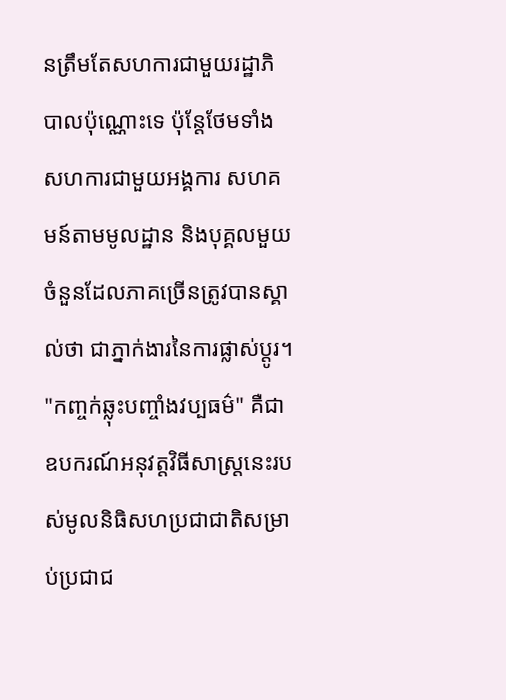នត្រឹមតែសហការជាមួយរដ្ឋាភិបាលប៉ុណ្ណោះទេ ប៉ុន្តែថែមទាំងសហការជាមួយអង្គការ សហគមន៍តាមមូលដ្ឋាន និងបុគ្គលមួយចំនួនដែលភាគច្រើនត្រូវបានស្គាល់ថា ជាភ្នាក់ងារនៃការផ្លាស់ប្ដូរ។
"កញ្ចក់ឆ្លុះបញ្ចាំងវប្បធម៌" គឺជាឧបករណ៍អនុវត្តវិធីសាស្ត្រនេះរបស់មូលនិធិសហប្រជាជាតិសម្រាប់ប្រជាជ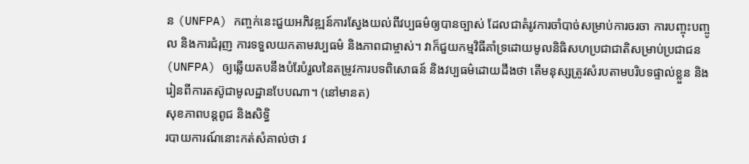ន (UNFPA) កញ្ចក់នេះជួយអភិវឌ្ឍន៍ការស្វែងយល់ពីវប្បធម៌ឲ្យបានច្បាស់ ដែលជាតំរូវការចាំបាច់សម្រាប់ការចរចា ការបញ្ចុះបញ្ចូល និងការជំរុញ ការទទួលយកតាមវប្បធម៌ និងភាពជាម្ចាស់។ វាក៏ជួយកម្មវិធីគាំទ្រដោយមូលនិធិសហប្រជាជាតិសម្រាប់ប្រជាជន (UNFPA) ឲ្យឆ្លើយតបនឹងបំរែបំរួលនៃតម្រូវការបទពិសោធន៍ និងវប្បធម៌ដោយដឹងថា តើមនុស្សត្រូវសំរបតាមបរិបទផ្ទាល់ខ្លួន និងរៀនពីការតស៊ូជាមូលដ្ឋានបែបណា។ (នៅមានត)
សុខភាពបន្តពូជ និងសិទ្ធិ
របាយការណ៍នោះកត់សំគាល់ថា វ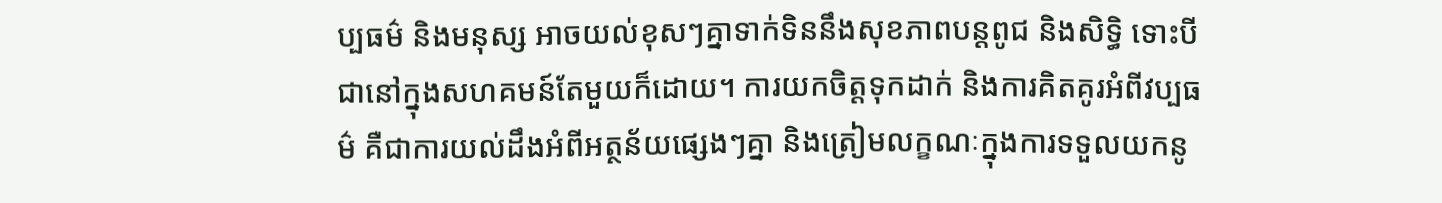ប្បធម៌ និងមនុស្ស អាចយល់ខុសៗគ្នាទាក់ទិននឹងសុខភាពបន្តពូជ និងសិទ្ធិ ទោះបីជានៅក្នុងសហគមន៍តែមួយក៏ដោយ។ ការយកចិត្តទុកដាក់ និងការគិតគូរអំពីវប្បធម៌ គឺជាការយល់ដឹងអំពីអត្ថន័យផ្សេងៗគ្នា និងត្រៀមលក្ខណៈក្នុងការទទួលយកនូ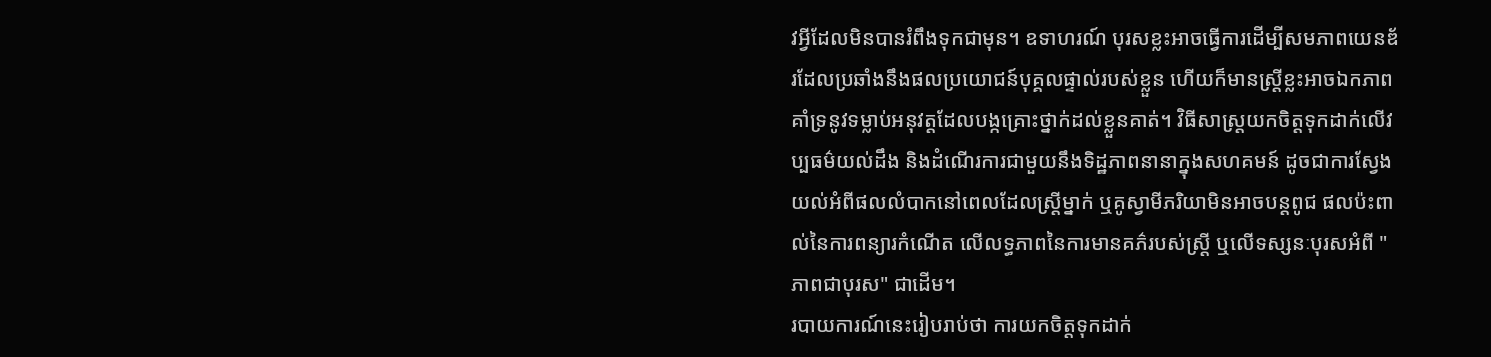វអ្វីដែលមិនបានរំពឹងទុកជាមុន។ ឧទាហរណ៍ បុរសខ្លះអាចធ្វើការដើម្បីសមភាពយេនឌ័រដែលប្រឆាំងនឹងផលប្រយោជន៍បុគ្គលផ្ទាល់របស់ខ្លួន ហើយក៏មានស្ត្រីខ្លះអាចឯកភាពគាំទ្រនូវទម្លាប់អនុវត្តដែលបង្កគ្រោះថ្នាក់ដល់ខ្លួនគាត់។ វិធីសាស្ត្រយកចិត្តទុកដាក់លើវប្បធម៌យល់ដឹង និងដំណើរការជាមួយនឹងទិដ្ឋភាពនានាក្នុងសហគមន៍ ដូចជាការស្វែងយល់អំពីផលលំបាកនៅពេលដែលស្ត្រីម្នាក់ ឬគូស្វាមីភរិយាមិនអាចបន្តពូជ ផលប៉ះពាល់នៃការពន្យារកំណើត លើលទ្ធភាពនៃការមានគភ៌របស់ស្ត្រី ឬលើទស្សនៈបុរសអំពី "ភាពជាបុរស" ជាដើម។
របាយការណ៍នេះរៀបរាប់ថា ការយកចិត្តទុកដាក់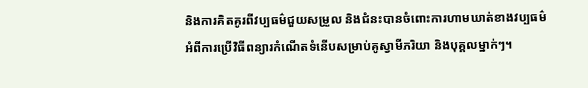និងការគិតគូរពីវប្បធម៌ជួយសម្រួល និងជំនះបានចំពោះការហាមឃាត់ខាងវប្បធម៌អំពីការប្រើវិធីពន្យារកំណើតទំនើបសម្រាប់គូស្វាមីភរិយា និងបុគ្គលម្នាក់ៗ។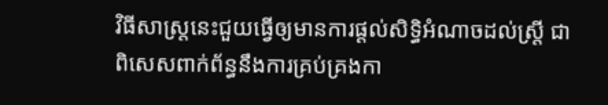វិធីសាស្ត្រនេះជួយធ្វើឲ្យមានការផ្ដល់សិទ្ធិអំណាចដល់ស្ត្រី ជាពិសេសពាក់ព័ន្ធនឹងការគ្រប់គ្រងកា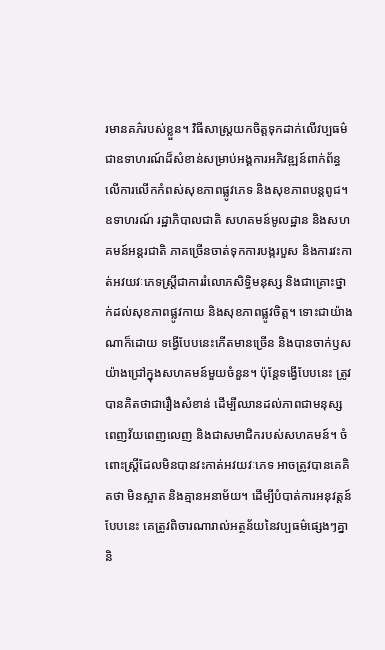រមានគភ៌របស់ខ្លួន។ វិធីសាស្ត្រយកចិត្តទុកដាក់លើវប្បធម៌ ជាឧទាហរណ៍ដ៏សំខាន់សម្រាប់អង្គការអភិវឌ្ឍន៍ពាក់ព័ន្ធលើការលើកកំពស់សុខភាពផ្លូវភេទ និងសុខភាពបន្តពូជ។
ឧទាហរណ៍ រដ្ឋាភិបាលជាតិ សហគមន៍មូលដ្ឋាន និងសហគមន៍អន្តរជាតិ ភាគច្រើនចាត់ទុកការបង្ករបួស និងការវះកាត់អវយវៈភេទស្ត្រីជាការរំលោភសិទ្ធិមនុស្ស និងជាគ្រោះថ្នាក់ដល់សុខភាពផ្លូវកាយ និងសុខភាពផ្លូវចិត្ត។ ទោះជាយ៉ាងណាក៏ដោយ ទង្វើបែបនេះកើតមានច្រើន និងបានចាក់ឫសយ៉ាងជ្រៅក្នុងសហគមន៍មួយចំនួន។ ប៉ុន្តែទង្វើបែបនេះ ត្រូវបានគិតថាជារឿងសំខាន់ ដើម្បីឈានដល់ភាពជាមនុស្សពេញវ័យពេញលេញ និងជាសមាជិករបស់សហគមន៍។ ចំពោះស្ត្រីដែលមិនបានវះកាត់អវយវៈភេទ អាចត្រូវបានគេគិតថា មិនស្អាត និងគ្មានអនាម័យ។ ដើម្បីបំបាត់ការអនុវត្តន៍បែបនេះ គេត្រូវពិចារណារាល់អត្ថន័យនៃវប្បធម៌ផ្សេងៗគ្នា និ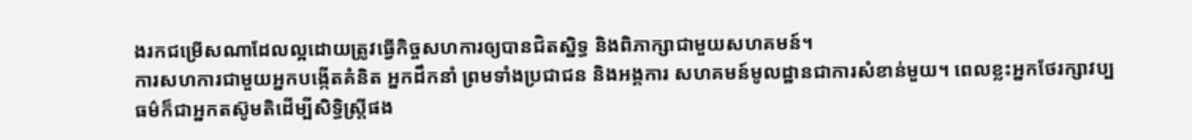ងរកជម្រើសណាដែលល្អដោយត្រូវធ្វើកិច្ចសហការឲ្យបានជិតស្និទ្ធ និងពិភាក្សាជាមួយសហគមន៍។
ការសហការជាមួយអ្នកបង្កើតគំនិត អ្នកដឹកនាំ ព្រមទាំងប្រជាជន និងអង្គការ សហគមន៍មូលដ្ឋានជាការសំខាន់មួយ។ ពេលខ្លះអ្នកថែរក្សាវប្បធម៌ក៏ជាអ្នកតស៊ូមតិដើម្បីសិទ្ធិស្ត្រីផង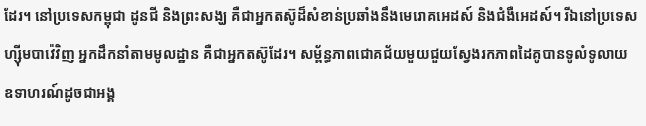ដែរ។ នៅប្រទេសកម្ពុជា ដូនជី និងព្រះសង្ឃ គឺជាអ្នកតស៊ូដ៏សំខាន់ប្រឆាំងនឹងមេរោគអេដស៍ និងជំងឺអេដស៍។ រីឯនៅប្រទេសហ្ស៊ីមបាវ៉េវិញ អ្នកដឹកនាំតាមមូលដ្ឋាន គឺជាអ្នកតស៊ូដែរ។ សម្ព័ន្ធភាពជោគជ័យមួយជួយស្វែងរកភាពដៃគូបានទូលំទូលាយ ឧទាហរណ៍ដូចជាអង្គ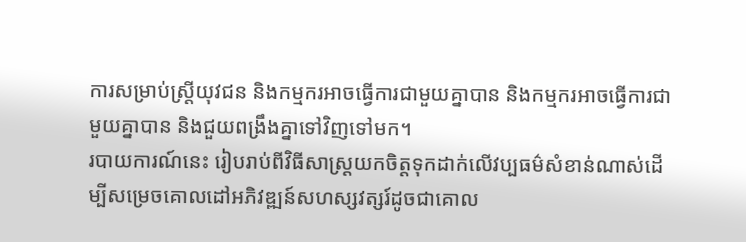ការសម្រាប់ស្ត្រីយុវជន និងកម្មករអាចធ្វើការជាមួយគ្នាបាន និងកម្មករអាចធ្វើការជាមួយគ្នាបាន និងជួយពង្រឹងគ្នាទៅវិញទៅមក។
របាយការណ៍នេះ រៀបរាប់ពីវិធីសាស្ត្រយកចិត្តទុកដាក់លើវប្បធម៌សំខាន់ណាស់ដើម្បីសម្រេចគោលដៅអភិវឌ្ឍន៍សហស្សវត្សរ៍ដូចជាគោល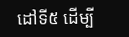ដៅទី៥ ដើម្បី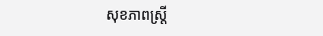សុខភាពស្ត្រី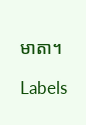មាតា។

Labels